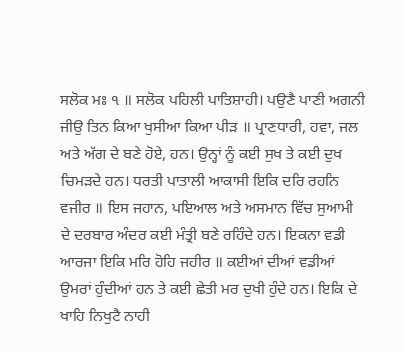ਸਲੋਕ ਮਃ ੧ ॥ ਸਲੋਕ ਪਹਿਲੀ ਪਾਤਿਸ਼ਾਹੀ। ਪਉਣੈ ਪਾਣੀ ਅਗਨੀ ਜੀਉ ਤਿਨ ਕਿਆ ਖੁਸੀਆ ਕਿਆ ਪੀੜ ॥ ਪ੍ਰਾਣਧਾਰੀ, ਹਵਾ, ਜਲ ਅਤੇ ਅੱਗ ਦੇ ਬਣੇ ਹੋਏ, ਹਨ। ਉਨ੍ਹਾਂ ਨੂੰ ਕਈ ਸੁਖ ਤੇ ਕਈ ਦੁਖ ਚਿਮੜਦੇ ਹਨ। ਧਰਤੀ ਪਾਤਾਲੀ ਆਕਾਸੀ ਇਕਿ ਦਰਿ ਰਹਨਿ ਵਜੀਰ ॥ ਇਸ ਜਹਾਨ, ਪਇਆਲ ਅਤੇ ਅਸਮਾਨ ਵਿੱਚ ਸੁਆਮੀ ਦੇ ਦਰਬਾਰ ਅੰਦਰ ਕਈ ਮੰਤ੍ਰੀ ਬਣੇ ਰਹਿੰਦੇ ਹਨ। ਇਕਨਾ ਵਡੀ ਆਰਜਾ ਇਕਿ ਮਰਿ ਹੋਹਿ ਜਹੀਰ ॥ ਕਈਆਂ ਦੀਆਂ ਵਡੀਆਂ ਉਮਰਾਂ ਹੁੰਦੀਆਂ ਹਨ ਤੇ ਕਈ ਛੇਤੀ ਮਰ ਦੁਖੀ ਹੁੰਦੇ ਹਨ। ਇਕਿ ਦੇ ਖਾਹਿ ਨਿਖੁਟੈ ਨਾਹੀ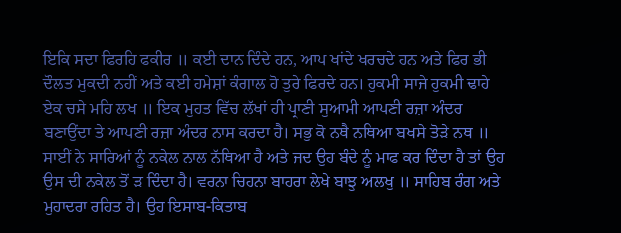ਇਕਿ ਸਦਾ ਫਿਰਹਿ ਫਕੀਰ ॥ ਕਈ ਦਾਨ ਦਿੰਦੇ ਹਨ, ਆਪ ਖਾਂਦੇ ਖਰਚਦੇ ਹਨ ਅਤੇ ਫਿਰ ਭੀ ਦੌਲਤ ਮੁਕਦੀ ਨਹੀਂ ਅਤੇ ਕਈ ਹਮੇਸ਼ਾਂ ਕੰਗਾਲ ਹੋ ਤੁਰੇ ਫਿਰਦੇ ਹਨ। ਹੁਕਮੀ ਸਾਜੇ ਹੁਕਮੀ ਢਾਹੇ ਏਕ ਚਸੇ ਮਹਿ ਲਖ ॥ ਇਕ ਮੁਹਤ ਵਿੱਚ ਲੱਖਾਂ ਹੀ ਪ੍ਰਾਣੀ ਸੁਆਮੀ ਆਪਣੀ ਰਜ਼ਾ ਅੰਦਰ ਬਣਾਉਂਦਾ ਤੇ ਆਪਣੀ ਰਜ਼ਾ ਅੰਦਰ ਨਾਸ ਕਰਦਾ ਹੈ। ਸਭੁ ਕੋ ਨਥੈ ਨਥਿਆ ਬਖਸੇ ਤੋੜੇ ਨਥ ॥ ਸਾਈਂ ਨੇ ਸਾਰਿਆਂ ਨੂੰ ਨਕੇਲ ਨਾਲ ਨੱਥਿਆ ਹੈ ਅਤੇ ਜਦ ਉਹ ਬੰਦੇ ਨੂੰ ਮਾਫ ਕਰ ਦਿੰਦਾ ਹੈ ਤਾਂ ਉਹ ਉਸ ਦੀ ਨਕੇਲ ਤੋਂ ੜ ਦਿੰਦਾ ਹੈ। ਵਰਨਾ ਚਿਹਨਾ ਬਾਹਰਾ ਲੇਖੇ ਬਾਝੁ ਅਲਖੁ ॥ ਸਾਹਿਬ ਰੰਗ ਅਤੇ ਮੁਹਾਦਰਾ ਰਹਿਤ ਹੈ। ਉਹ ਇਸਾਬ-ਕਿਤਾਬ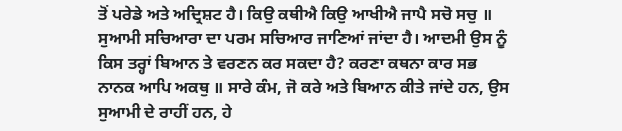ਤੋਂ ਪਰੇਡੇ ਅਤੇ ਅਦ੍ਰਿਸ਼ਟ ਹੈ। ਕਿਉ ਕਥੀਐ ਕਿਉ ਆਖੀਐ ਜਾਪੈ ਸਚੋ ਸਚੁ ॥ ਸੁਆਮੀ ਸਚਿਆਰਾ ਦਾ ਪਰਮ ਸਚਿਆਰ ਜਾਣਿਆਂ ਜਾਂਦਾ ਹੈ। ਆਦਮੀ ਉਸ ਨੂੰ ਕਿਸ ਤਰ੍ਹਾਂ ਬਿਆਨ ਤੇ ਵਰਣਨ ਕਰ ਸਕਦਾ ਹੈ? ਕਰਣਾ ਕਥਨਾ ਕਾਰ ਸਭ ਨਾਨਕ ਆਪਿ ਅਕਥੁ ॥ ਸਾਰੇ ਕੰਮ, ਜੋ ਕਰੇ ਅਤੇ ਬਿਆਨ ਕੀਤੇ ਜਾਂਦੇ ਹਨ, ਉਸ ਸੁਆਮੀ ਦੇ ਰਾਹੀਂ ਹਨ, ਹੇ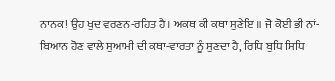ਨਾਨਕ! ਉਹ ਖੁਦ ਵਰਣਨ-ਰਹਿਤ ਹੈ। ਅਕਥ ਕੀ ਕਥਾ ਸੁਣੇਇ ॥ ਜੋ ਕੋਈ ਭੀ ਨਾਂ-ਬਿਆਨ ਹੋਣ ਵਾਲੇ ਸੁਆਮੀ ਦੀ ਕਥਾ-ਵਾਰਤਾ ਨੂੰ ਸੁਣਦਾ ਹੈ, ਰਿਧਿ ਬੁਧਿ ਸਿਧਿ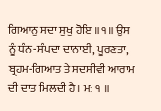ਗਿਆਨੁ ਸਦਾ ਸੁਖੁ ਹੋਇ ॥੧॥ ਉਸ ਨੂੰ ਧੰਨ-ਸੰਪਦਾ ਦਾਨਾਈ, ਪੂਰਣਤਾ, ਬ੍ਰਹਮ-ਗਿਆਤ ਤੇ ਸਦਸੀਵੀ ਆਰਾਮ ਦੀ ਦਾਤ ਮਿਲਦੀ ਹੈ। ਮਃ ੧ ॥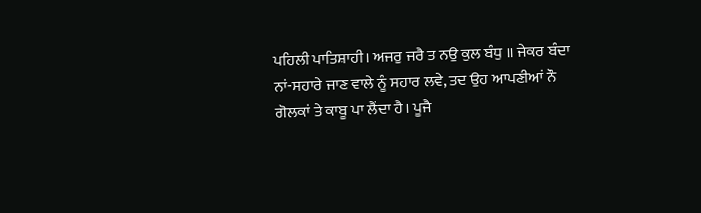ਪਹਿਲੀ ਪਾਤਿਸ਼ਾਹੀ। ਅਜਰੁ ਜਰੈ ਤ ਨਉ ਕੁਲ ਬੰਧੁ ॥ ਜੇਕਰ ਬੰਦਾ ਨਾਂ-ਸਹਾਰੇ ਜਾਣ ਵਾਲੇ ਨੂੰ ਸਹਾਰ ਲਵੇ, ਤਦ ਉਹ ਆਪਣੀਆਂ ਨੌ ਗੋਲਕਾਂ ਤੇ ਕਾਬੂ ਪਾ ਲੈਂਦਾ ਹੈ। ਪੂਜੈ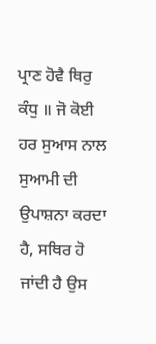ਪ੍ਰਾਣ ਹੋਵੈ ਥਿਰੁ ਕੰਧੁ ॥ ਜੋ ਕੋਈ ਹਰ ਸੁਆਸ ਨਾਲ ਸੁਆਮੀ ਦੀ ਉਪਾਸ਼ਨਾ ਕਰਦਾ ਹੈ, ਸਥਿਰ ਹੋ ਜਾਂਦੀ ਹੈ ਉਸ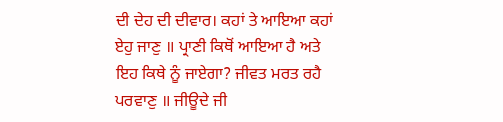ਦੀ ਦੇਹ ਦੀ ਦੀਵਾਰ। ਕਹਾਂ ਤੇ ਆਇਆ ਕਹਾਂ ਏਹੁ ਜਾਣੁ ॥ ਪ੍ਰਾਣੀ ਕਿਥੋਂ ਆਇਆ ਹੈ ਅਤੇ ਇਹ ਕਿਥੇ ਨੂੰ ਜਾਏਗਾ? ਜੀਵਤ ਮਰਤ ਰਹੈ ਪਰਵਾਣੁ ॥ ਜੀਊਦੇ ਜੀ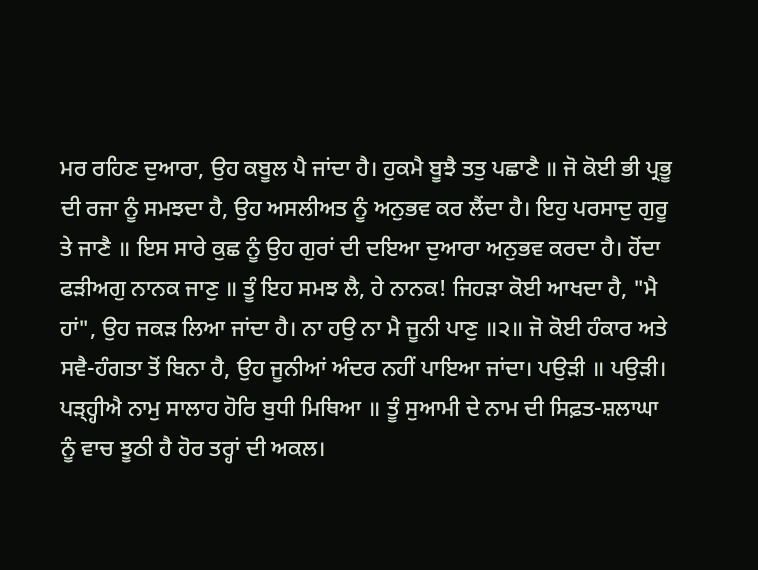ਮਰ ਰਹਿਣ ਦੁਆਰਾ, ਉਹ ਕਬੂਲ ਪੈ ਜਾਂਦਾ ਹੈ। ਹੁਕਮੈ ਬੂਝੈ ਤਤੁ ਪਛਾਣੈ ॥ ਜੋ ਕੋਈ ਭੀ ਪ੍ਰਭੂ ਦੀ ਰਜਾ ਨੂੰ ਸਮਝਦਾ ਹੈ, ਉਹ ਅਸਲੀਅਤ ਨੂੰ ਅਨੁਭਵ ਕਰ ਲੈਂਦਾ ਹੈ। ਇਹੁ ਪਰਸਾਦੁ ਗੁਰੂ ਤੇ ਜਾਣੈ ॥ ਇਸ ਸਾਰੇ ਕੁਛ ਨੂੰ ਉਹ ਗੁਰਾਂ ਦੀ ਦਇਆ ਦੁਆਰਾ ਅਨੁਭਵ ਕਰਦਾ ਹੈ। ਹੋਂਦਾ ਫੜੀਅਗੁ ਨਾਨਕ ਜਾਣੁ ॥ ਤੂੰ ਇਹ ਸਮਝ ਲੈ, ਹੇ ਨਾਨਕ! ਜਿਹੜਾ ਕੋਈ ਆਖਦਾ ਹੈ, "ਮੈ ਹਾਂ", ਉਹ ਜਕੜ ਲਿਆ ਜਾਂਦਾ ਹੈ। ਨਾ ਹਉ ਨਾ ਮੈ ਜੂਨੀ ਪਾਣੁ ॥੨॥ ਜੋ ਕੋਈ ਹੰਕਾਰ ਅਤੇ ਸਵੈ-ਹੰਗਤਾ ਤੋਂ ਬਿਨਾ ਹੈ, ਉਹ ਜੂਨੀਆਂ ਅੰਦਰ ਨਹੀਂ ਪਾਇਆ ਜਾਂਦਾ। ਪਉੜੀ ॥ ਪਉੜੀ। ਪੜ੍ਹ੍ਹੀਐ ਨਾਮੁ ਸਾਲਾਹ ਹੋਰਿ ਬੁਧੀ ਮਿਥਿਆ ॥ ਤੂੰ ਸੁਆਮੀ ਦੇ ਨਾਮ ਦੀ ਸਿਫ਼ਤ-ਸ਼ਲਾਘਾ ਨੂੰ ਵਾਚ ਝੂਠੀ ਹੈ ਹੋਰ ਤਰ੍ਹਾਂ ਦੀ ਅਕਲ।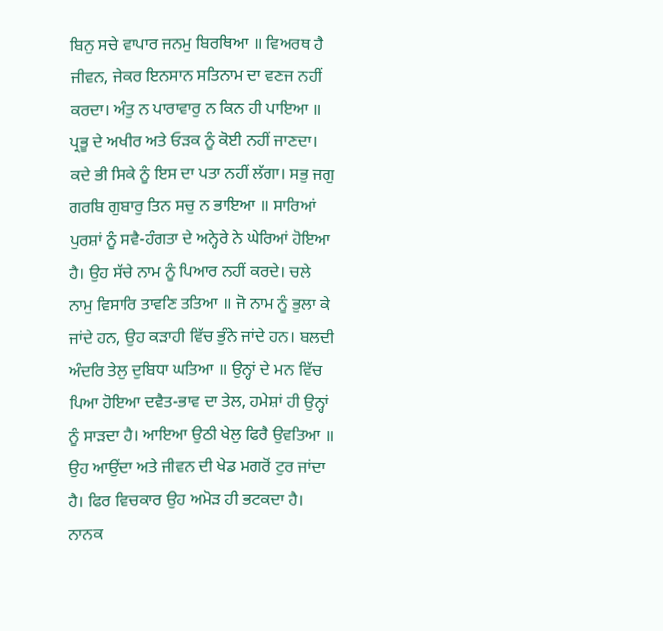ਬਿਨੁ ਸਚੇ ਵਾਪਾਰ ਜਨਮੁ ਬਿਰਥਿਆ ॥ ਵਿਅਰਥ ਹੈ ਜੀਵਨ, ਜੇਕਰ ਇਨਸਾਨ ਸਤਿਨਾਮ ਦਾ ਵਣਜ ਨਹੀਂ ਕਰਦਾ। ਅੰਤੁ ਨ ਪਾਰਾਵਾਰੁ ਨ ਕਿਨ ਹੀ ਪਾਇਆ ॥ ਪ੍ਰਭੂ ਦੇ ਅਖੀਰ ਅਤੇ ਓੜਕ ਨੂੰ ਕੋਈ ਨਹੀਂ ਜਾਣਦਾ। ਕਦੇ ਭੀ ਸਿਕੇ ਨੂੰ ਇਸ ਦਾ ਪਤਾ ਨਹੀਂ ਲੱਗਾ। ਸਭੁ ਜਗੁ ਗਰਬਿ ਗੁਬਾਰੁ ਤਿਨ ਸਚੁ ਨ ਭਾਇਆ ॥ ਸਾਰਿਆਂ ਪੁਰਸ਼ਾਂ ਨੂੰ ਸਵੈ-ਹੰਗਤਾ ਦੇ ਅਨ੍ਹੇਰੇ ਨੇ ਘੇਰਿਆਂ ਹੋਇਆ ਹੈ। ਉਹ ਸੱਚੇ ਨਾਮ ਨੂੰ ਪਿਆਰ ਨਹੀਂ ਕਰਦੇ। ਚਲੇ ਨਾਮੁ ਵਿਸਾਰਿ ਤਾਵਣਿ ਤਤਿਆ ॥ ਜੋ ਨਾਮ ਨੂੰ ਭੁਲਾ ਕੇ ਜਾਂਦੇ ਹਨ, ਉਹ ਕੜਾਹੀ ਵਿੱਚ ਭੁੰਨੇ ਜਾਂਦੇ ਹਨ। ਬਲਦੀ ਅੰਦਰਿ ਤੇਲੁ ਦੁਬਿਧਾ ਘਤਿਆ ॥ ਉਨ੍ਹਾਂ ਦੇ ਮਨ ਵਿੱਚ ਪਿਆ ਹੋਇਆ ਦਵੈਤ-ਭਾਵ ਦਾ ਤੇਲ, ਹਮੇਸ਼ਾਂ ਹੀ ਉਨ੍ਹਾਂ ਨੂੰ ਸਾੜਦਾ ਹੈ। ਆਇਆ ਉਠੀ ਖੇਲੁ ਫਿਰੈ ਉਵਤਿਆ ॥ ਉਹ ਆਉਂਦਾ ਅਤੇ ਜੀਵਨ ਦੀ ਖੇਡ ਮਗਰੋਂ ਟੁਰ ਜਾਂਦਾ ਹੈ। ਫਿਰ ਵਿਚਕਾਰ ਉਹ ਅਮੋੜ ਹੀ ਭਟਕਦਾ ਹੈ। ਨਾਨਕ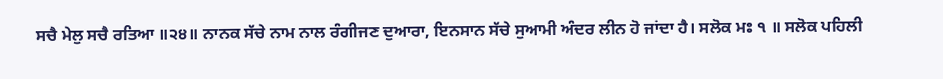ਸਚੈ ਮੇਲੁ ਸਚੈ ਰਤਿਆ ॥੨੪॥ ਨਾਨਕ ਸੱਚੇ ਨਾਮ ਨਾਲ ਰੰਗੀਜਣ ਦੁਆਰਾ, ਇਨਸਾਨ ਸੱਚੇ ਸੁਆਮੀ ਅੰਦਰ ਲੀਨ ਹੋ ਜਾਂਦਾ ਹੈ। ਸਲੋਕ ਮਃ ੧ ॥ ਸਲੋਕ ਪਹਿਲੀ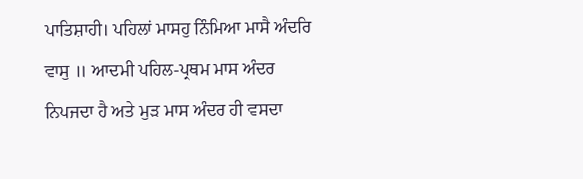ਪਾਤਿਸ਼ਾਹੀ। ਪਹਿਲਾਂ ਮਾਸਹੁ ਨਿੰਮਿਆ ਮਾਸੈ ਅੰਦਰਿ ਵਾਸੁ ॥ ਆਦਮੀ ਪਹਿਲ-ਪ੍ਰਥਮ ਮਾਸ ਅੰਦਰ ਨਿਪਜਦਾ ਹੈ ਅਤੇ ਮੁੜ ਮਾਸ ਅੰਦਰ ਹੀ ਵਸਦਾ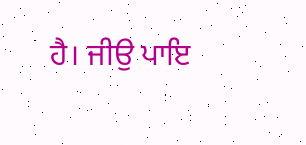ਹੈ। ਜੀਉ ਪਾਇ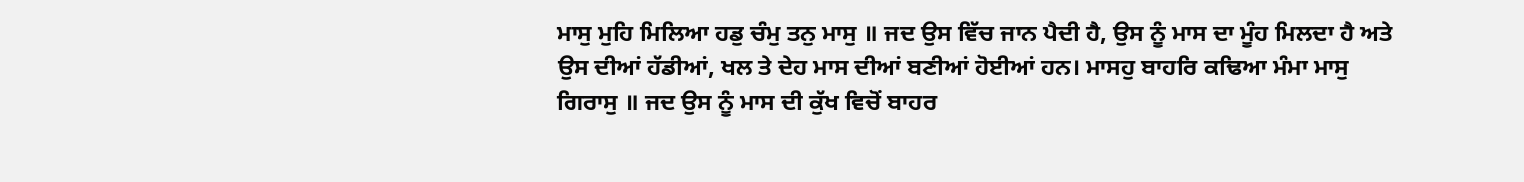ਮਾਸੁ ਮੁਹਿ ਮਿਲਿਆ ਹਡੁ ਚੰਮੁ ਤਨੁ ਮਾਸੁ ॥ ਜਦ ਉਸ ਵਿੱਚ ਜਾਨ ਪੈਦੀ ਹੈ, ਉਸ ਨੂੰ ਮਾਸ ਦਾ ਮੂੰਹ ਮਿਲਦਾ ਹੈ ਅਤੇ ਉਸ ਦੀਆਂ ਹੱਡੀਆਂ, ਖਲ ਤੇ ਦੇਹ ਮਾਸ ਦੀਆਂ ਬਣੀਆਂ ਹੋਈਆਂ ਹਨ। ਮਾਸਹੁ ਬਾਹਰਿ ਕਢਿਆ ਮੰਮਾ ਮਾਸੁ ਗਿਰਾਸੁ ॥ ਜਦ ਉਸ ਨੂੰ ਮਾਸ ਦੀ ਕੁੱਖ ਵਿਚੋਂ ਬਾਹਰ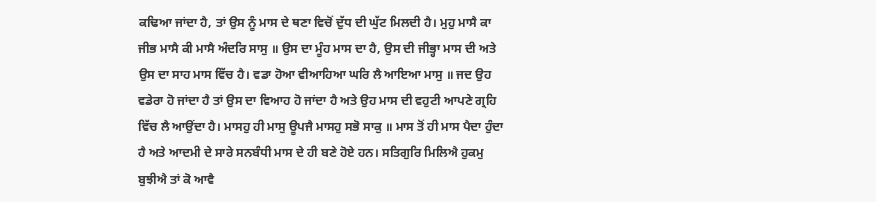ਕਢਿਆ ਜਾਂਦਾ ਹੈ, ਤਾਂ ਉਸ ਨੂੰ ਮਾਸ ਦੇ ਥਣਾ ਵਿਚੋਂ ਦੁੱਧ ਦੀ ਘੁੱਟ ਮਿਲਦੀ ਹੈ। ਮੁਹੁ ਮਾਸੈ ਕਾ ਜੀਭ ਮਾਸੈ ਕੀ ਮਾਸੈ ਅੰਦਰਿ ਸਾਸੁ ॥ ਉਸ ਦਾ ਮੂੰਹ ਮਾਸ ਦਾ ਹੈ, ਉਸ ਦੀ ਜੀਭ੍ਹਾ ਮਾਸ ਦੀ ਅਤੇ ਉਸ ਦਾ ਸਾਹ ਮਾਸ ਵਿੱਚ ਹੈ। ਵਡਾ ਹੋਆ ਵੀਆਹਿਆ ਘਰਿ ਲੈ ਆਇਆ ਮਾਸੁ ॥ ਜਦ ਉਹ ਵਡੇਰਾ ਹੋ ਜਾਂਦਾ ਹੈ ਤਾਂ ਉਸ ਦਾ ਵਿਆਹ ਹੋ ਜਾਂਦਾ ਹੈ ਅਤੇ ਉਹ ਮਾਸ ਦੀ ਵਹੁਟੀ ਆਪਣੇ ਗ੍ਰਹਿ ਵਿੱਚ ਲੈ ਆਉਂਦਾ ਹੈ। ਮਾਸਹੁ ਹੀ ਮਾਸੁ ਊਪਜੈ ਮਾਸਹੁ ਸਭੋ ਸਾਕੁ ॥ ਮਾਸ ਤੋਂ ਹੀ ਮਾਸ ਪੈਦਾ ਹੁੰਦਾ ਹੈ ਅਤੇ ਆਦਮੀ ਦੇ ਸਾਰੇ ਸਨਬੰਧੀ ਮਾਸ ਦੇ ਹੀ ਬਣੇ ਹੋਏ ਹਨ। ਸਤਿਗੁਰਿ ਮਿਲਿਐ ਹੁਕਮੁ ਬੁਝੀਐ ਤਾਂ ਕੋ ਆਵੈ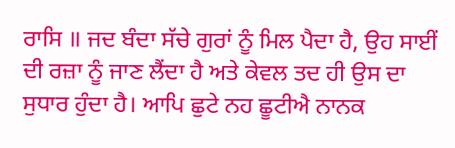ਰਾਸਿ ॥ ਜਦ ਬੰਦਾ ਸੱਚੇ ਗੁਰਾਂ ਨੂੰ ਮਿਲ ਪੈਦਾ ਹੈ, ਉਹ ਸਾਈਂ ਦੀ ਰਜ਼ਾ ਨੂੰ ਜਾਣ ਲੈਂਦਾ ਹੈ ਅਤੇ ਕੇਵਲ ਤਦ ਹੀ ਉਸ ਦਾ ਸੁਧਾਰ ਹੁੰਦਾ ਹੈ। ਆਪਿ ਛੁਟੇ ਨਹ ਛੂਟੀਐ ਨਾਨਕ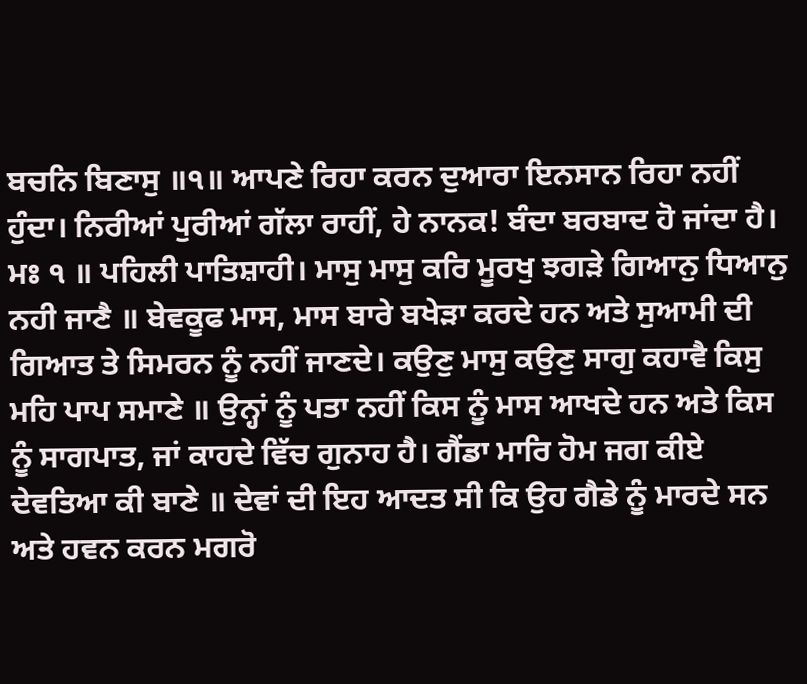ਬਚਨਿ ਬਿਣਾਸੁ ॥੧॥ ਆਪਣੇ ਰਿਹਾ ਕਰਨ ਦੁਆਰਾ ਇਨਸਾਨ ਰਿਹਾ ਨਹੀਂ ਹੁੰਦਾ। ਨਿਰੀਆਂ ਪੁਰੀਆਂ ਗੱਲਾ ਰਾਹੀਂ, ਹੇ ਨਾਨਕ! ਬੰਦਾ ਬਰਬਾਦ ਹੋ ਜਾਂਦਾ ਹੈ। ਮਃ ੧ ॥ ਪਹਿਲੀ ਪਾਤਿਸ਼ਾਹੀ। ਮਾਸੁ ਮਾਸੁ ਕਰਿ ਮੂਰਖੁ ਝਗੜੇ ਗਿਆਨੁ ਧਿਆਨੁ ਨਹੀ ਜਾਣੈ ॥ ਬੇਵਕੂਫ ਮਾਸ, ਮਾਸ ਬਾਰੇ ਬਖੇੜਾ ਕਰਦੇ ਹਨ ਅਤੇ ਸੁਆਮੀ ਦੀ ਗਿਆਤ ਤੇ ਸਿਮਰਨ ਨੂੰ ਨਹੀਂ ਜਾਣਦੇ। ਕਉਣੁ ਮਾਸੁ ਕਉਣੁ ਸਾਗੁ ਕਹਾਵੈ ਕਿਸੁ ਮਹਿ ਪਾਪ ਸਮਾਣੇ ॥ ਉਨ੍ਹਾਂ ਨੂੰ ਪਤਾ ਨਹੀਂ ਕਿਸ ਨੂੰ ਮਾਸ ਆਖਦੇ ਹਨ ਅਤੇ ਕਿਸ ਨੂੰ ਸਾਗਪਾਤ, ਜਾਂ ਕਾਹਦੇ ਵਿੱਚ ਗੁਨਾਹ ਹੈ। ਗੈਂਡਾ ਮਾਰਿ ਹੋਮ ਜਗ ਕੀਏ ਦੇਵਤਿਆ ਕੀ ਬਾਣੇ ॥ ਦੇਵਾਂ ਦੀ ਇਹ ਆਦਤ ਸੀ ਕਿ ਉਹ ਗੈਡੇ ਨੂੰ ਮਾਰਦੇ ਸਨ ਅਤੇ ਹਵਨ ਕਰਨ ਮਗਰੋ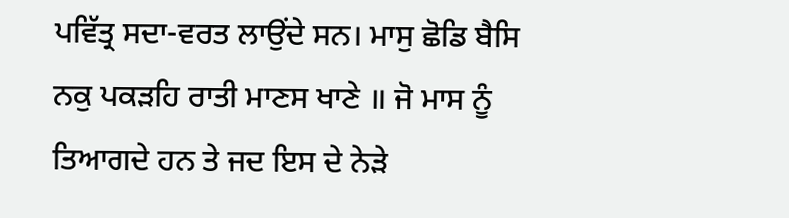ਪਵਿੱਤ੍ਰ ਸਦਾ-ਵਰਤ ਲਾਉਂਦੇ ਸਨ। ਮਾਸੁ ਛੋਡਿ ਬੈਸਿ ਨਕੁ ਪਕੜਹਿ ਰਾਤੀ ਮਾਣਸ ਖਾਣੇ ॥ ਜੋ ਮਾਸ ਨੂੰ ਤਿਆਗਦੇ ਹਨ ਤੇ ਜਦ ਇਸ ਦੇ ਨੇੜੇ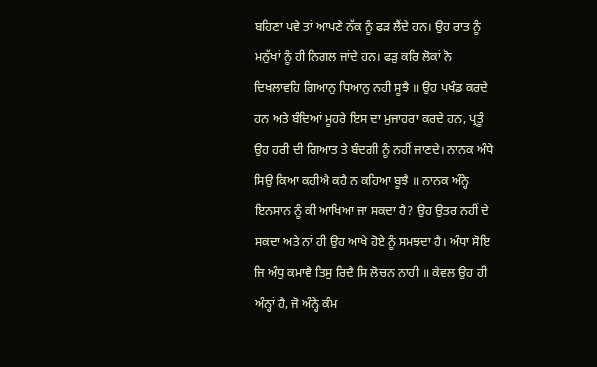ਬਹਿਣਾ ਪਵੇ ਤਾਂ ਆਪਣੇ ਨੱਕ ਨੂੰ ਫੜ ਲੈਂਦੇ ਹਨ। ਉਹ ਰਾਤ ਨੂੰ ਮਨੁੱਖਾਂ ਨੂੰ ਹੀ ਨਿਗਲ ਜਾਂਦੇ ਹਨ। ਫੜੁ ਕਰਿ ਲੋਕਾਂ ਨੋ ਦਿਖਲਾਵਹਿ ਗਿਆਨੁ ਧਿਆਨੁ ਨਹੀ ਸੂਝੈ ॥ ਉਹ ਪਖੰਡ ਕਰਦੇ ਹਨ ਅਤੇ ਬੰਦਿਆਂ ਮੂਹਰੇ ਇਸ ਦਾ ਮੁਜਾਹਰਾ ਕਰਦੇ ਹਨ, ਪ੍ਰਤੂੰ ਉਹ ਹਰੀ ਦੀ ਗਿਆਤ ਤੇ ਬੰਦਗੀ ਨੂੰ ਨਹੀਂ ਜਾਣਦੇ। ਨਾਨਕ ਅੰਧੇ ਸਿਉ ਕਿਆ ਕਹੀਐ ਕਹੈ ਨ ਕਹਿਆ ਬੂਝੈ ॥ ਨਾਨਕ ਅੰਨ੍ਹੇ ਇਨਸਾਨ ਨੂੰ ਕੀ ਆਖਿਆ ਜਾ ਸਕਦਾ ਹੈ? ਉਹ ਉਤਰ ਨਹੀਂ ਦੇ ਸਕਦਾ ਅਤੇ ਨਾਂ ਹੀ ਉਹ ਆਖੇ ਹੋਏ ਨੂੰ ਸਮਝਦਾ ਹੈ। ਅੰਧਾ ਸੋਇ ਜਿ ਅੰਧੁ ਕਮਾਵੈ ਤਿਸੁ ਰਿਦੈ ਸਿ ਲੋਚਨ ਨਾਹੀ ॥ ਕੇਵਲ ਉਹ ਹੀ ਅੰਨ੍ਹਾਂ ਹੈ, ਜੋ ਅੰਨ੍ਹੇ ਕੰਮ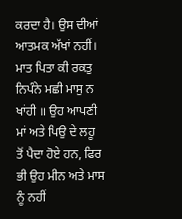ਕਰਦਾ ਹੈ। ਉਸ ਦੀਆਂ ਆਤਮਕ ਅੱਖਾਂ ਨਹੀਂ। ਮਾਤ ਪਿਤਾ ਕੀ ਰਕਤੁ ਨਿਪੰਨੇ ਮਛੀ ਮਾਸੁ ਨ ਖਾਂਹੀ ॥ ਉਹ ਆਪਣੀ ਮਾਂ ਅਤੇ ਪਿਉ ਦੇ ਲਹੂ ਤੋਂ ਪੈਦਾ ਹੋਏ ਹਨ, ਫਿਰ ਭੀ ਉਹ ਮੀਨ ਅਤੇ ਮਾਸ ਨੂੰ ਨਹੀਂ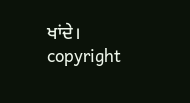ਖਾਂਦੇ। copyright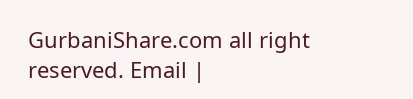GurbaniShare.com all right reserved. Email |